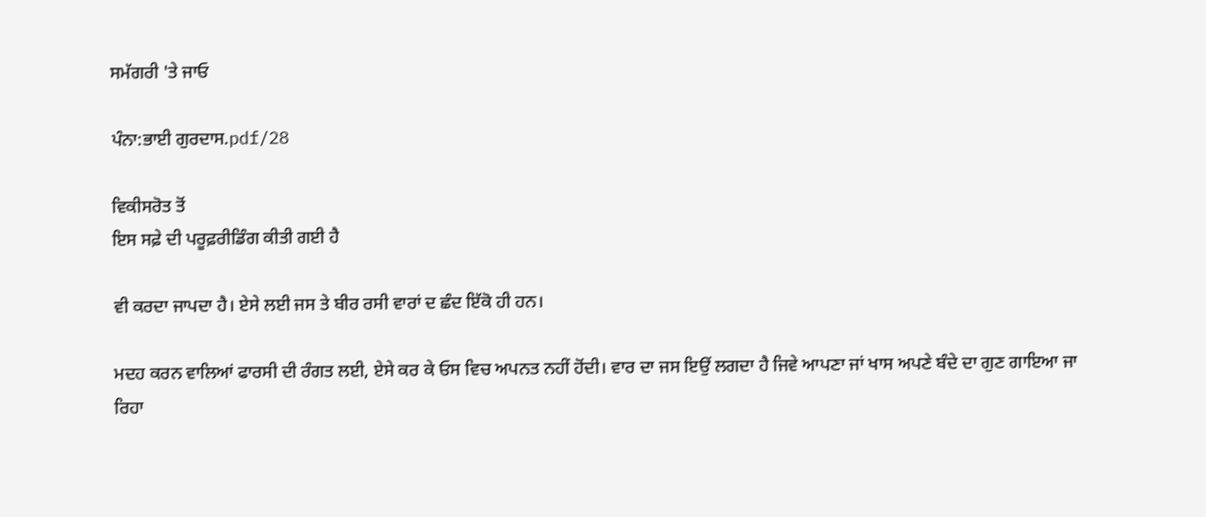ਸਮੱਗਰੀ 'ਤੇ ਜਾਓ

ਪੰਨਾ:ਭਾਈ ਗੁਰਦਾਸ.pdf/28

ਵਿਕੀਸਰੋਤ ਤੋਂ
ਇਸ ਸਫ਼ੇ ਦੀ ਪਰੂਫ਼ਰੀਡਿੰਗ ਕੀਤੀ ਗਈ ਹੈ

ਵੀ ਕਰਦਾ ਜਾਪਦਾ ਹੈ। ਏਸੇ ਲਈ ਜਸ ਤੇ ਬੀਰ ਰਸੀ ਵਾਰਾਂ ਦ ਛੰਦ ਇੱਕੋ ਹੀ ਹਨ।

ਮਦਹ ਕਰਨ ਵਾਲਿਆਂ ਫਾਰਸੀ ਦੀ ਰੰਗਤ ਲਈ, ਏਸੇ ਕਰ ਕੇ ਓਸ ਵਿਚ ਅਪਨਤ ਨਹੀਂ ਹੋਂਦੀ। ਵਾਰ ਦਾ ਜਸ ਇਉਂ ਲਗਦਾ ਹੈ ਜਿਵੇ ਆਪਣਾ ਜਾਂ ਖਾਸ ਅਪਣੇ ਬੰਦੇ ਦਾ ਗੁਣ ਗਾਇਆ ਜਾ ਰਿਹਾ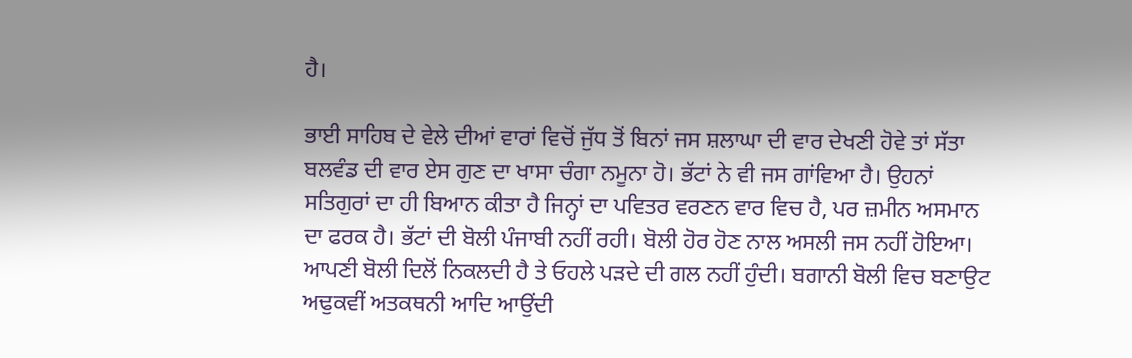ਹੈ।

ਭਾਈ ਸਾਹਿਬ ਦੇ ਵੇਲੇ ਦੀਆਂ ਵਾਰਾਂ ਵਿਚੋਂ ਜੁੱਧ ਤੋਂ ਬਿਨਾਂ ਜਸ ਸ਼ਲਾਘਾ ਦੀ ਵਾਰ ਦੇਖਣੀ ਹੋਵੇ ਤਾਂ ਸੱਤਾ ਬਲਵੰਡ ਦੀ ਵਾਰ ਏਸ ਗੁਣ ਦਾ ਖਾਸਾ ਚੰਗਾ ਨਮੂਨਾ ਹੋ। ਭੱਟਾਂ ਨੇ ਵੀ ਜਸ ਗਾਂਵਿਆ ਹੈ। ਉਹਨਾਂ ਸਤਿਗੁਰਾਂ ਦਾ ਹੀ ਬਿਆਨ ਕੀਤਾ ਹੈ ਜਿਨ੍ਹਾਂ ਦਾ ਪਵਿਤਰ ਵਰਣਨ ਵਾਰ ਵਿਚ ਹੈ, ਪਰ ਜ਼ਮੀਨ ਅਸਮਾਨ ਦਾ ਫਰਕ ਹੈ। ਭੱਟਾਂ ਦੀ ਬੋਲੀ ਪੰਜਾਬੀ ਨਹੀਂ ਰਹੀ। ਬੋਲੀ ਹੋਰ ਹੋਣ ਨਾਲ ਅਸਲੀ ਜਸ ਨਹੀਂ ਹੋਇਆ। ਆਪਣੀ ਬੋਲੀ ਦਿਲੋਂ ਨਿਕਲਦੀ ਹੈ ਤੇ ਓਹਲੇ ਪੜਦੇ ਦੀ ਗਲ ਨਹੀਂ ਹੁੰਦੀ। ਬਗਾਨੀ ਬੋਲੀ ਵਿਚ ਬਣਾਉਟ ਅਢੁਕਵੀਂ ਅਤਕਥਨੀ ਆਦਿ ਆਉਂਦੀ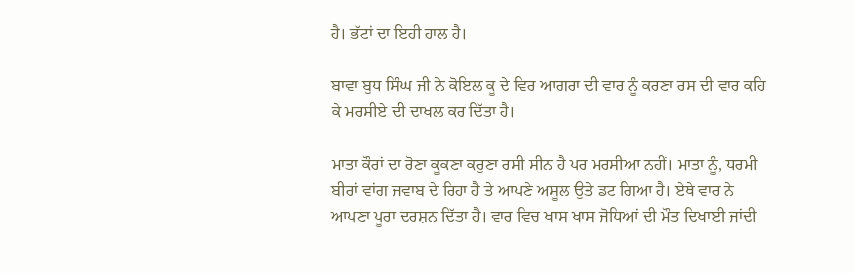ਹੈ। ਭੱਟਾਂ ਦਾ ਇਹੀ ਹਾਲ ਹੈ।

ਬਾਵਾ ਬੁਧ ਸਿੰਘ ਜੀ ਨੇ ਕੋਇਲ ਕੂ ਦੇ ਵਿਰ ਆਗਰਾ ਦੀ ਵਾਰ ਨੂੰ ਕਰਣਾ ਰਸ ਦੀ ਵਾਰ ਕਹਿ ਕੇ ਮਰਸੀਏ ਦੀ ਦਾਖਲ ਕਰ ਦਿੱਤਾ ਹੈ।

ਮਾਤਾ ਕੌਰਾਂ ਦਾ ਰੋਣਾ ਕੂਕਣਾ ਕਰੁਣਾ ਰਸੀ ਸੀਨ ਹੈ ਪਰ ਮਰਸੀਆ ਨਹੀਂ। ਮਾਤਾ ਨੂੰ, ਧਰਮੀ ਬੀਰਾਂ ਵਾਂਗ ਜਵਾਬ ਦੇ ਰਿਹਾ ਹੈ ਤੇ ਆਪਣੇ ਅਸੂਲ ਉਤੇ ਡਟ ਗਿਆ ਹੈ। ਏਥੇ ਵਾਰ ਨੇ ਆਪਣਾ ਪੂਰਾ ਦਰਸ਼ਨ ਦਿੱਤਾ ਹੈ। ਵਾਰ ਵਿਚ ਖਾਸ ਖਾਸ ਜੋਧਿਆਂ ਦੀ ਮੌਤ ਦਿਖਾਈ ਜਾਂਦੀ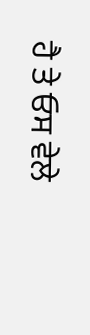ਹੈ ਤੇ ਓਸ ਵੇਲੇ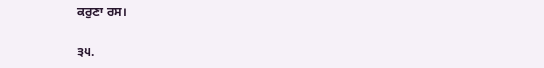ਕਰੁਣਾ ਰਸ।

੩੫.